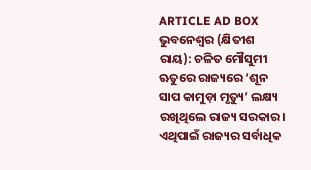ARTICLE AD BOX
ଭୁବନେଶ୍ବର (କ୍ଷିତୀଶ ରାୟ): ଚଳିତ ମୌସୁମୀ ଋତୁରେ ରାଜ୍ୟରେ ‘ଶୂନ ସାପ କାମୁଡ଼ା ମୃତ୍ୟୁ’ ଲକ୍ଷ୍ୟ ରଖିଥିଲେ ରାଜ୍ୟ ସରକାର। ଏଥିପାଇଁ ରାଜ୍ୟର ସର୍ବାଧିକ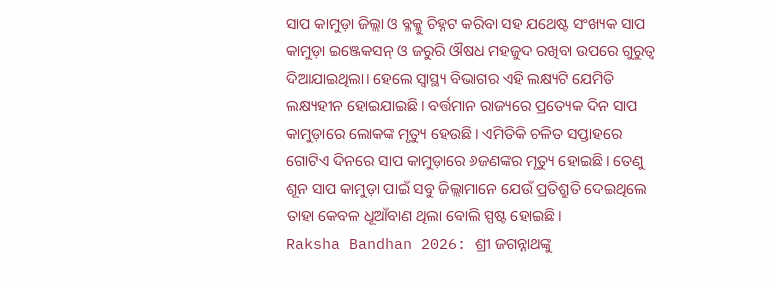ସାପ କାମୁଡ଼ା ଜିଲ୍ଲା ଓ ବ୍ଳକ୍କୁ ଚିହ୍ନଟ କରିବା ସହ ଯଥେଷ୍ଟ ସଂଖ୍ୟକ ସାପ କାମୁଡ଼ା ଇଞ୍ଜେକସନ୍ ଓ ଜରୁରି ଔଷଧ ମହଜୁଦ ରଖିବା ଉପରେ ଗୁରୁତ୍ବ ଦିଆଯାଇଥିଲା। ହେଲେ ସ୍ବାସ୍ଥ୍ୟ ବିଭାଗର ଏହି ଲକ୍ଷ୍ୟଟି ଯେମିତି ଲକ୍ଷ୍ୟହୀନ ହୋଇଯାଇଛି। ବର୍ତ୍ତମାନ ରାଜ୍ୟରେ ପ୍ରତ୍ୟେକ ଦିନ ସାପ କାମୁଡ଼ାରେ ଲୋକଙ୍କ ମୃତ୍ୟୁ ହେଉଛି। ଏମିତିକି ଚଳିତ ସପ୍ତାହରେ ଗୋଟିଏ ଦିନରେ ସାପ କାମୁଡ଼ାରେ ୬ଜଣଙ୍କର ମୃତ୍ୟୁ ହୋଇଛି। ତେଣୁ ଶୂନ ସାପ କାମୁଡ଼ା ପାଇଁ ସବୁ ଜିଲ୍ଲାମାନେ ଯେଉଁ ପ୍ରତିଶ୍ରୁତି ଦେଇଥିଲେ ତାହା କେବଳ ଧୂଆଁବାଣ ଥିଲା ବୋଲି ସ୍ପଷ୍ଟ ହୋଇଛି।
Raksha Bandhan 2026: ଶ୍ରୀ ଜଗନ୍ନାଥଙ୍କୁ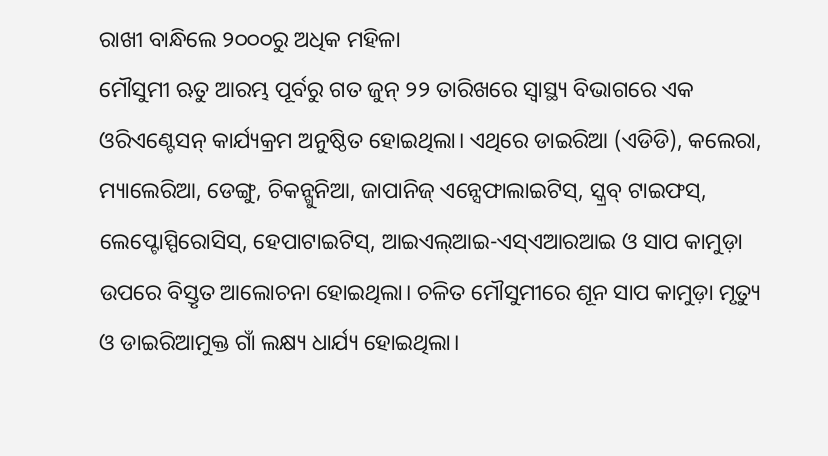ରାଖୀ ବାନ୍ଧିଲେ ୨୦୦୦ରୁ ଅଧିକ ମହିଳା
ମୌସୁମୀ ଋତୁ ଆରମ୍ଭ ପୂର୍ବରୁ ଗତ ଜୁନ୍ ୨୨ ତାରିଖରେ ସ୍ବାସ୍ଥ୍ୟ ବିଭାଗରେ ଏକ ଓରିଏଣ୍ଟେସନ୍ କାର୍ଯ୍ୟକ୍ରମ ଅନୁଷ୍ଠିତ ହୋଇଥିଲା। ଏଥିରେ ଡାଇରିଆ (ଏଡିଡି), କଲେରା, ମ୍ୟାଲେରିଆ, ଡେଙ୍ଗୁ, ଚିକନ୍ଗୁନିଆ, ଜାପାନିଜ୍ ଏନ୍ସେଫାଲାଇଟିସ୍, ସ୍କ୍ରବ୍ ଟାଇଫସ୍, ଲେପ୍ଟୋସ୍ପିରୋସିସ୍, ହେପାଟାଇଟିସ୍, ଆଇଏଲ୍ଆଇ-ଏସ୍ଏଆରଆଇ ଓ ସାପ କାମୁଡ଼ା ଉପରେ ବିସ୍ତୃତ ଆଲୋଚନା ହୋଇଥିଲା। ଚଳିତ ମୌସୁମୀରେ ଶୂନ ସାପ କାମୁଡ଼ା ମୃତ୍ୟୁ ଓ ଡାଇରିଆମୁକ୍ତ ଗାଁ ଲକ୍ଷ୍ୟ ଧାର୍ଯ୍ୟ ହୋଇଥିଲା।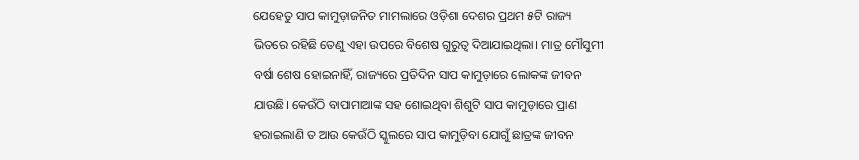ଯେହେତୁ ସାପ କାମୁଡ଼ାଜନିତ ମାମଲାରେ ଓଡ଼ିଶା ଦେଶର ପ୍ରଥମ ୫ଟି ରାଜ୍ୟ ଭିତରେ ରହିଛି ତେଣୁ ଏହା ଉପରେ ବିଶେଷ ଗୁରୁତ୍ବ ଦିଆଯାଇଥିଲା। ମାତ୍ର ମୌସୁମୀ ବର୍ଷା ଶେଷ ହୋଇନାହିଁ, ରାଜ୍ୟରେ ପ୍ରତିଦିନ ସାପ କାମୁଡ଼ାରେ ଲୋକଙ୍କ ଜୀବନ ଯାଉଛି। କେଉଁଠି ବାପାମାଆଙ୍କ ସହ ଶୋଇଥିବା ଶିଶୁଟି ସାପ କାମୁଡ଼ାରେ ପ୍ରାଣ ହରାଇଲାଣି ତ ଆଉ କେଉଁଠି ସ୍କୁଲରେ ସାପ କାମୁଡ଼ିବା ଯୋଗୁଁ ଛାତ୍ରଙ୍କ ଜୀବନ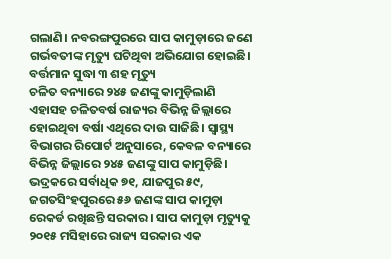ଗଲାଣି। ନବରଙ୍ଗପୁରରେ ସାପ କାମୁଡ଼ାରେ ଜଣେ ଗର୍ଭବତୀଙ୍କ ମୃତ୍ୟୁ ଘଟିଥିବା ଅଭିଯୋଗ ହୋଇଛି।
ବର୍ତ୍ତମାନ ସୁଦ୍ଧା ୩ ଶହ ମୃତ୍ୟୁ
ଚଳିତ ବନ୍ୟାରେ ୨୪୫ ଜଣଙ୍କୁ କାମୁଡ଼ିଲାଣି
ଏହାସହ ଚଳିତବର୍ଷ ରାଜ୍ୟର ବିଭିନ୍ନ ଜିଲ୍ଲାରେ ହୋଇଥିବା ବର୍ଷା ଏଥିରେ ଦାଉ ସାଜିଛି। ସ୍ବାସ୍ଥ୍ୟ ବିଭାଗର ରିପୋର୍ଟ ଅନୁସାରେ, କେବଳ ବନ୍ୟାରେ ବିଭିନ୍ନ ଜିଲ୍ଲାରେ ୨୪୫ ଜଣଙ୍କୁ ସାପ କାମୁଡ଼ିଛି। ଭଦ୍ରକରେ ସର୍ବାଧିକ ୭୧, ଯାଜପୁର ୫୯, ଜଗତସିଂହପୁରରେ ୫୬ ଜଣଙ୍କ ସାପ କାମୁଡ଼ା ରେକର୍ଡ ରଖିଛନ୍ତି ସରକାର। ସାପ କାମୁଡ଼ା ମୃତ୍ୟୁକୁ ୨୦୧୫ ମସିହାରେ ରାଜ୍ୟ ସରକାର ଏକ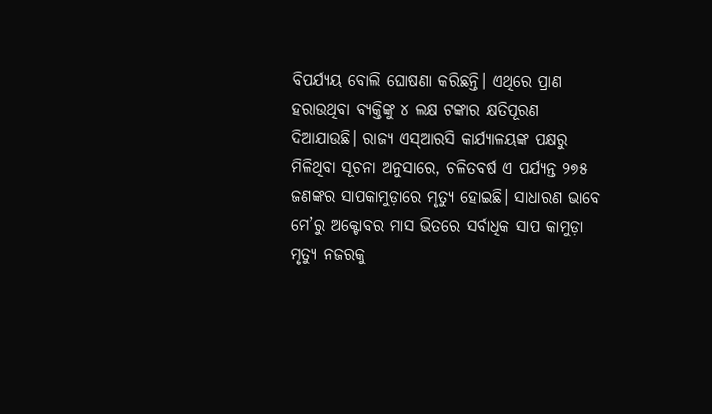ବିପର୍ଯ୍ୟୟ ବୋଲି ଘୋଷଣା କରିଛନ୍ତି। ଏଥିରେ ପ୍ରାଣ ହରାଉଥିବା ବ୍ୟକ୍ତିଙ୍କୁ ୪ ଲକ୍ଷ ଟଙ୍କାର କ୍ଷତିପୂରଣ ଦିଆଯାଉଛି। ରାଜ୍ୟ ଏସ୍ଆରସି କାର୍ଯ୍ୟାଳୟଙ୍କ ପକ୍ଷରୁ ମିଳିଥିବା ସୂଚନା ଅନୁସାରେ, ଚଳିତବର୍ଷ ଏ ପର୍ଯ୍ୟନ୍ତ ୨୭୫ ଜଣଙ୍କର ସାପକାମୁଡ଼ାରେ ମୃତ୍ୟୁ ହୋଇଛି। ସାଧାରଣ ଭାବେ ମେ’ରୁ ଅକ୍ଟୋବର ମାସ ଭିତରେ ସର୍ବାଧିକ ସାପ କାମୁଡ଼ା ମୃତ୍ୟୁ ନଜରକୁ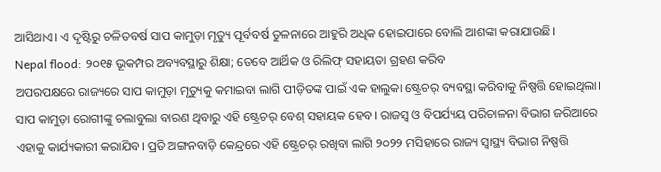ଆସିଥାଏ। ଏ ଦୃଷ୍ଟିରୁ ଚଳିତବର୍ଷ ସାପ କାମୁଡ଼ା ମୃତ୍ୟୁ ପୂର୍ବବର୍ଷ ତୁଳନାରେ ଆହୁରି ଅଧିକ ହୋଇପାରେ ବୋଲି ଆଶଙ୍କା କରାଯାଉଛି।
Nepal flood: ୨୦୧୫ ଭୂକମ୍ପର ଅବ୍ୟବସ୍ଥାରୁ ଶିକ୍ଷା; ତେବେ ଆର୍ଥିକ ଓ ରିଲିଫ୍ ସହାୟତା ଗ୍ରହଣ କରିବ
ଅପରପକ୍ଷରେ ରାଜ୍ୟରେ ସାପ କାମୁଡ଼ା ମୃତ୍ୟୁକୁ କମାଇବା ଲାଗି ପୀଡ଼ିତଙ୍କ ପାଇଁ ଏକ ହାଲୁକା ଷ୍ଟ୍ରେଚର୍ ବ୍ୟବସ୍ଥା କରିବାକୁ ନିଷ୍ପତ୍ତି ହୋଇଥିଲା। ସାପ କାମୁଡ଼ା ରୋଗୀଙ୍କୁ ଚଲାବୁଲା ବାରଣ ଥିବାରୁ ଏହି ଷ୍ଟ୍ରେଚର୍ ବେଶ୍ ସହାୟକ ହେବ। ରାଜସ୍ବ ଓ ବିପର୍ଯ୍ୟୟ ପରିଚାଳନା ବିଭାଗ ଜରିଆରେ ଏହାକୁ କାର୍ଯ୍ୟକାରୀ କରାଯିବ। ପ୍ରତି ଅଙ୍ଗନବାଡ଼ି କେନ୍ଦ୍ରରେ ଏହି ଷ୍ଟ୍ରେଚର୍ ରଖିବା ଲାଗି ୨୦୨୨ ମସିହାରେ ରାଜ୍ୟ ସ୍ବାସ୍ଥ୍ୟ ବିଭାଗ ନିଷ୍ପତ୍ତି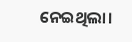ନେଇଥିଲା।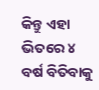କିନ୍ତୁ ଏହା ଭିତରେ ୪ ବର୍ଷ ବିତିବାକୁ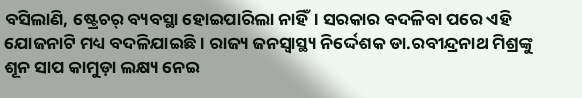ବସିଲାଣି, ଷ୍ଟ୍ରେଚର୍ ବ୍ୟବସ୍ଥା ହୋଇପାରିଲା ନାହିଁ। ସରକାର ବଦଳିବା ପରେ ଏହି ଯୋଜନାଟି ମଧ୍ୟ ବଦଳିଯାଇଛି। ରାଜ୍ୟ ଜନସ୍ବାସ୍ଥ୍ୟ ନିର୍ଦ୍ଦେଶକ ଡା.ରବୀନ୍ଦ୍ରନାଥ ମିଶ୍ରଙ୍କୁ ଶୂନ ସାପ କାମୁଡ଼ା ଲକ୍ଷ୍ୟ ନେଇ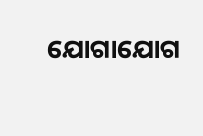ଯୋଗାଯୋଗ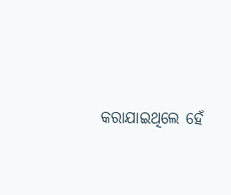କରାଯାଇଥିଲେ ହେଁ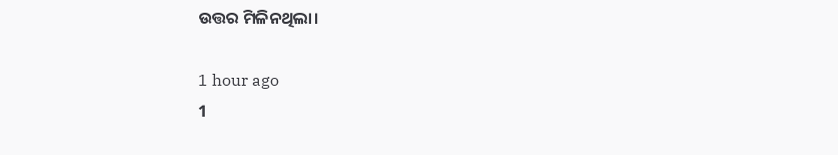ଉତ୍ତର ମିଳିନଥିଲା।

1 hour ago
1